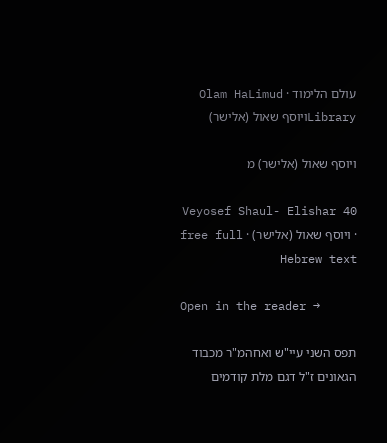עולם הלימוד · Olam HaLimud
Libraryויוסף שאול (אלישר)

ויוסף שאול (אלישר) מ

Veyosef Shaul- Elishar 40 · ויוסף שאול (אלישר) · free full Hebrew text

Open in the reader →

תפס השני עיי"ש ואחהמ"ר מכבוד הגאונים ז"ל דגם מלת קודמים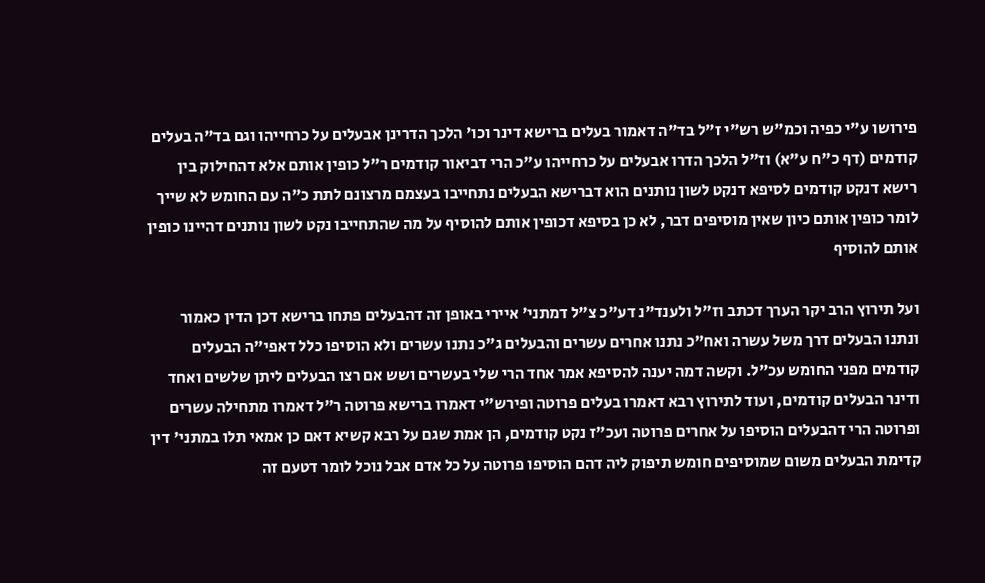פירושו ע"י כפיה וכמ"ש רש"י ז"ל בד"ה דאמור בעלים ברישא דינר וכו' הלכך הדרינן אבעלים על כרחייהו וגם בד"ה בעלים קודמים (דף כ"ח ע"א) וז"ל הלכך הדרו אבעלים על כרחייהו ע"כ הרי דביאור קודמים ר"ל כופין אותם אלא דהחילוק בין רישא דנקט קודמים לסיפא דנקט לשון נותנים הוא דברישא הבעלים נתחייבו בעצמם מרצונם לתת כ"ה עם החומש לא שייך לומר כופין אותם כיון שאין מוסיפים דבר, לא כן בסיפא דכופין אותם להוסיף על מה שהתחייבו נקט לשון נותנים דהיינו כופין אותם להוסיף

ועל תירוץ הרב יקר הערך דכתב וז"ל ולענד"נ דע"כ צ"ל דמתני' איירי באופן זה דהבעלים פתחו ברישא דכן הדין כאמור ונתנו הבעלים דרך משל עשרה ואח"כ נתנו אחרים עשרים והבעלים ג"כ נתנו עשרים ולא הוסיפו כלל דאפי"ה הבעלים קודמים מפני החומש עכ"ל. וקשה דמה יענה להסיפא אמר אחד הרי שלי בעשרים ושש אם רצו הבעלים ליתן שלשים ואחד ודינר הבעלים קודמים, ועוד לתירוץ רבא דאמרו בעלים פרוטה ופירש"י דאמרו ברישא פרוטה ר"ל דאמרו מתחילה עשרים ופרוטה הרי דהבעלים הוסיפו על אחרים פרוטה ועכ"ז נקט קודמים, הן אמת שגם על רבא קשיא דאם כן אמאי תלו במתני' דין קדימת הבעלים משום שמוסיפים חומש תיפוק ליה דהם הוסיפו פרוטה על כל אדם אבל נוכל לומר דטעם זה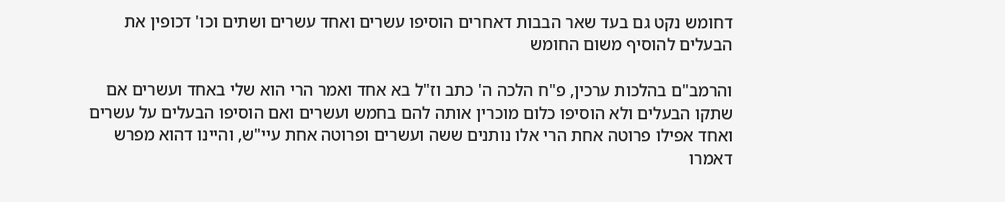דחומש נקט גם בעד שאר הבבות דאחרים הוסיפו עשרים ואחד עשרים ושתים וכו' דכופין את הבעלים להוסיף משום החומש

והרמב"ם בהלכות ערכין, פ"ח הלכה ה' כתב וז"ל בא אחד ואמר הרי הוא שלי באחד ועשרים אם שתקו הבעלים ולא הוסיפו כלום מוכרין אותה להם בחמש ועשרים ואם הוסיפו הבעלים על עשרים ואחד אפילו פרוטה אחת הרי אלו נותנים ששה ועשרים ופרוטה אחת עיי"ש, והיינו דהוא מפרש דאמרו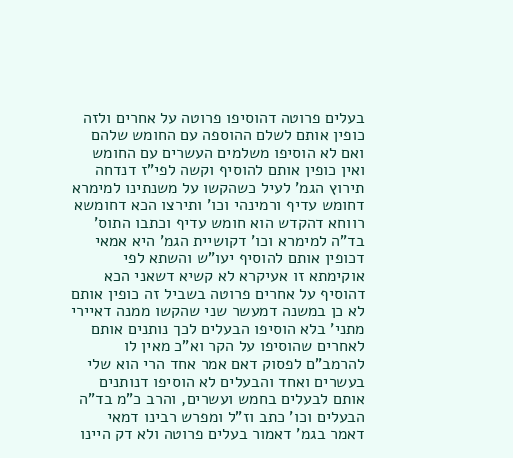בעלים פרוטה דהוסיפו פרוטה על אחרים ולזה כופין אותם לשלם ההוספה עם החומש שלהם ואם לא הוסיפו משלמים העשרים עם החומש ואין כופין אותם להוסיף וקשה לפי"ז דנדחה תירוץ הגמ' לעיל כשהקשו על משנתינו למימרא דחומש עדיף ורמינהי וכו' ותירצו הכא דחומשא רווחא דהקדש הוא חומש עדיף וכתבו התוס' בד"ה למימרא וכו' דקושיית הגמ' היא אמאי דכופין אותם להוסיף יעו"ש והשתא לפי אוקימתא זו אעיקרא לא קשיא דשאני הכא דהוסיף על אחרים פרוטה בשביל זה כופין אותם לא כן במשנה דמעשר שני שהקשו ממנה דאיירי מתני' בלא הוסיפו הבעלים לכך נותנים אותם לאחרים שהוסיפו על הקר וא"כ מאין לו להרמב"ם לפסוק דאם אמר אחד הרי הוא שלי בעשרים ואחד והבעלים לא הוסיפו דנותנים אותם לבעלים בחמש ועשרים, והרב כ"מ בד"ה הבעלים וכו' כתב וז"ל ומפרש רבינו דמאי דאמר בגמ' דאמור בעלים פרוטה ולא דק היינו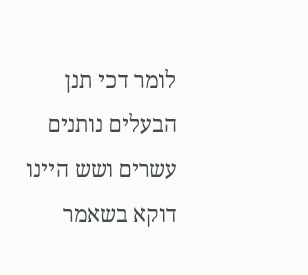לומר דכי תנן הבעלים נותנים עשרים ושש היינו דוקא בשאמר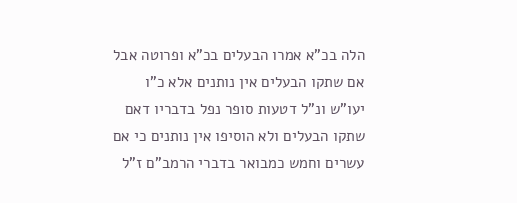הלה בכ"א אמרו הבעלים בכ"א ופרוטה אבל אם שתקו הבעלים אין נותנים אלא כ"ו יעו"ש ונ"ל דטעות סופר נפל בדבריו דאם שתקו הבעלים ולא הוסיפו אין נותנים כי אם עשרים וחמש כמבואר בדברי הרמב"ם ז"ל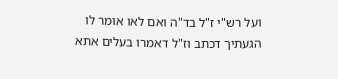ועל רש"י ז"ל בד"ה ואם לאו אומר לו הגעתיך דכתב וז"ל דאמרו בעלים אתא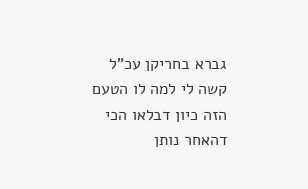גברא בחריקן עכ"ל קשה לי למה לו הטעם הזה כיון דבלאו הכי דהאחר נותן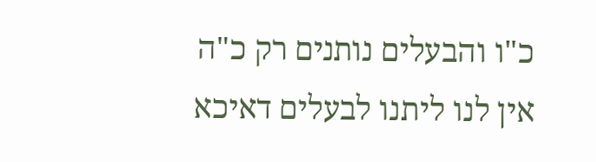כ"ו והבעלים נותנים רק כ"ה אין לנו ליתנו לבעלים דאיכא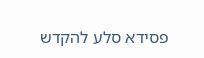פסידא סלע להקדש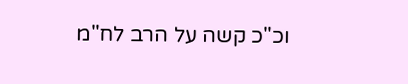וכ"כ קשה על הרב לח"מ